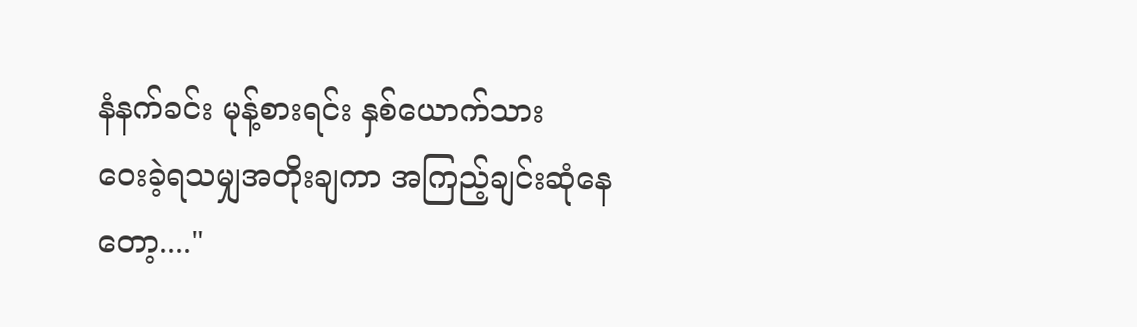နံနက်ခင်း မုန့်စားရင်း နှစ်ယောက်သား
ဝေးခဲ့ရသမျှအတိုးချကာ အကြည့်ချင်းဆုံနေတော့...."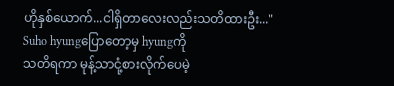ဟိုနှစ်ယောက်...ငါရှိတာလေးလည်းသတိထားဦး..."
Suho hyungပြောတော့မှ hyungကို
သတိရကာ မုန့်သာငုံ့စားလိုက်ပေမဲ့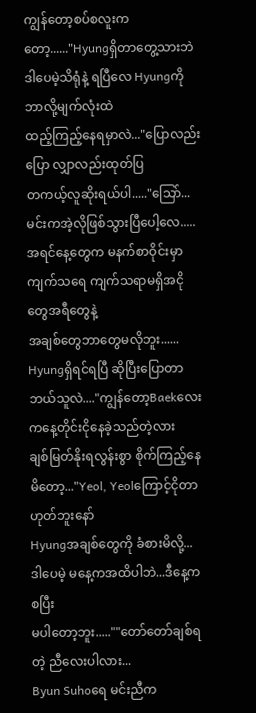ကျွန်တော့စပ်စလူးကတော့......"Hyungရှိတာတွေ့သားဘဲ
ဒါပေမဲ့သိရုံနဲ့ ရပြီလေ Hyungကို ဘာလို့မျက်လုံးထဲ
ထည့်ကြည့်နေရမှာလဲ..."ပြောလည်းပြော လျှာလည်းထုတ်ပြ
တကယ့်လူဆိုးရယ်ပါ....."သြော်...မင်းကအဲ့လိုဖြစ်သွားပြီပေါ့လေ.....
အရင်နေ့တွေက မနက်စာဝိုင်းမှာ
ကျက်သရေ ကျက်သရာမရှိအငိုတွေအရီတွေနဲ့
အချစ်တွေဘာတွေမလိုဘူး......
Hyungရှိရင်ရပြီ ဆိုပြီးပြောတာဘယ်သူလဲ...."ကျွန်တော့Baekလေးကနေ့တိုင်းငိုနေခဲ့သည်တဲ့လား
ချစ်မြတ်နိုးရလွန်းစွာ စိုက်ကြည့်နေမိတော့..."Yeol, Yeolကြောင့်ငိုတာဟုတ်ဘူးနော်
Hyungအချစ်တွေကို ခံစားမိလို့...
ဒါပေမဲ့ မနေ့ကအထိပါဘဲ...ဒီနေ့ကစပြီး
မပါတော့ဘူး.....""တော်တော်ချစ်ရတဲ့ ညီလေးပါလား...
Byun Suhoရေ မင်းညီက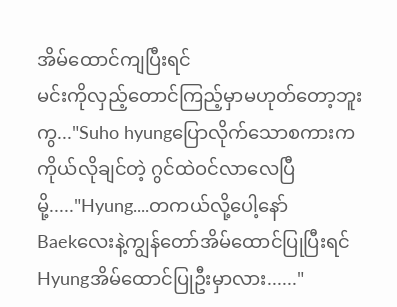အိမ်ထောင်ကျပြီးရင်
မင်းကိုလှည့်တောင်ကြည့်မှာမဟုတ်တော့ဘူးကွ..."Suho hyungပြောလိုက်သောစကားက
ကိုယ်လိုချင်တဲ့ ဂွင်ထဲဝင်လာလေပြီမို့....."Hyung....တကယ်လို့ပေါ့နော်
Baekလေးနဲ့ကျွန်တော်အိမ်ထောင်ပြုပြီးရင်
Hyungအိမ်ထောင်ပြုဦးမှာလား......"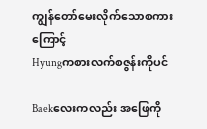ကျွန်တော်မေးလိုက်သောစကားကြောင့်
Hyungကစားလက်စဇွန်းကိုပင်

Baekလေးကလည်း အဖြေကို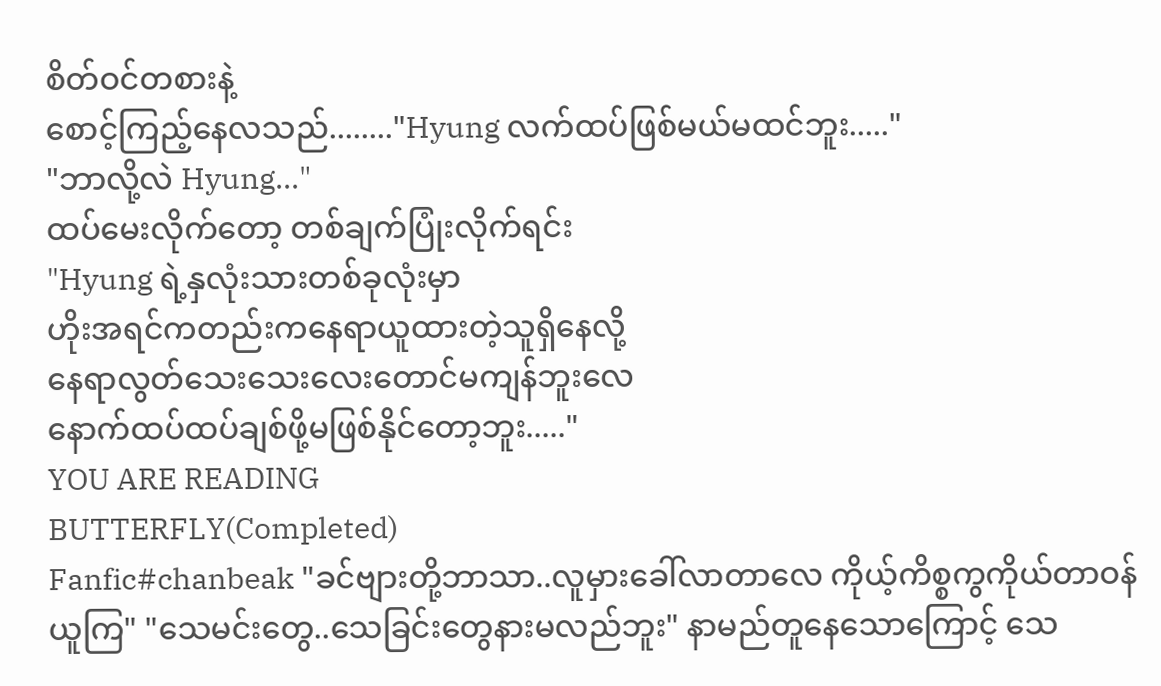စိတ်ဝင်တစားနဲ့
စောင့်ကြည့်နေလသည်........"Hyung လက်ထပ်ဖြစ်မယ်မထင်ဘူး....."
"ဘာလို့လဲ Hyung..."
ထပ်မေးလိုက်တော့ တစ်ချက်ပြုံးလိုက်ရင်း
"Hyung ရဲ့နှလုံးသားတစ်ခုလုံးမှာ
ဟိုးအရင်ကတည်းကနေရာယူထားတဲ့သူရှိနေလို့
နေရာလွတ်သေးသေးလေးတောင်မကျန်ဘူးလေ
နောက်ထပ်ထပ်ချစ်ဖို့မဖြစ်နိုင်တော့ဘူး....."
YOU ARE READING
BUTTERFLY(Completed)
Fanfic#chanbeak "ခင်ဗျားတို့ဘာသာ..လူမှားခေါ်လာတာလေ ကိုယ့်ကိစ္စကွကိုယ်တာဝန်ယူကြ" "သေမင်းတွေ..သေခြင်းတွေနားမလည်ဘူး" နာမည်တူနေသောကြောင့် သေ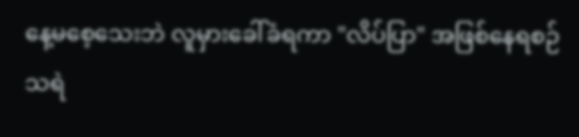နေ့မစေ့သေးဘဲ လူမှားခေါ်ခံရကာ "လိပ်ပြာ" အဖြစ်နေရစဉ် သရဲ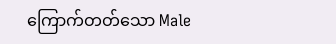ကြောက်တတ်သော Male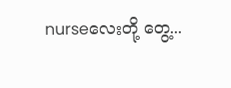nurseလေးတို့ တွေ့...